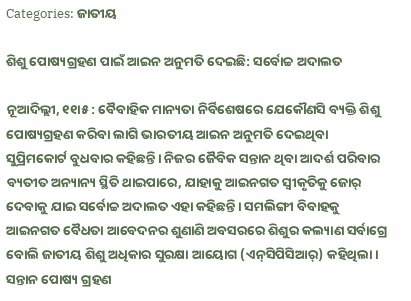Categories: ଜାତୀୟ

ଶିଶୁ ପୋଷ୍ୟଗ୍ରହଣ ପାଇଁ ଆଇନ ଅନୁମତି ଦେଇଛି: ସର୍ବୋଚ୍ଚ ଅଦାଲତ

ନୂଆଦିଲ୍ଲୀ, ୧୧ା୫ : ବୈବାହିକ ମାନ୍ୟତା ନିର୍ବିଶେଷରେ ଯେକୌଣସି ବ୍ୟକ୍ତି ଶିଶୁ ପୋଷ୍ୟଗ୍ରହଣ କରିବା ଲାଗି ଭାରତୀୟ ଆଇନ ଅନୁମତି ଦେଇଥିବା ସୁପ୍ରିମକୋର୍ଟ ବୁଧବାର କହିଛନ୍ତି। ନିଜର ଜୈବିକ ସନ୍ତାନ ଥିବା ଆଦର୍ଶ ପରିବାର ବ୍ୟତୀତ ଅନ୍ୟାନ୍ୟ ସ୍ଥିତି ଥାଇପାରେ, ଯାହାକୁ ଆଇନଗତ ସ୍ବୀକୃତିକୁ ଜୋର୍‌ ଦେବାକୁ ଯାଇ ସର୍ବୋଚ୍ଚ ଅଦାଲତ ଏହା କହିଛନ୍ତି। ସମଲିଙ୍ଗୀ ବିବାହକୁ ଆଇନଗତ ବୈଧତା ଆବେଦନର ଶୁଣାଣି ଅବସରରେ ଶିଶୁର କଲ୍ୟାଣ ସର୍ବାଗ୍ରେ ବୋଲି ଜାତୀୟ ଶିଶୁ ଅଧିକାର ସୁରକ୍ଷା ଆୟୋଗ (ଏନ୍‌ସିପିସିଆର୍‌) କହିଥିଲା। ସନ୍ତାନ ପୋଷ୍ୟ ଗ୍ରହଣ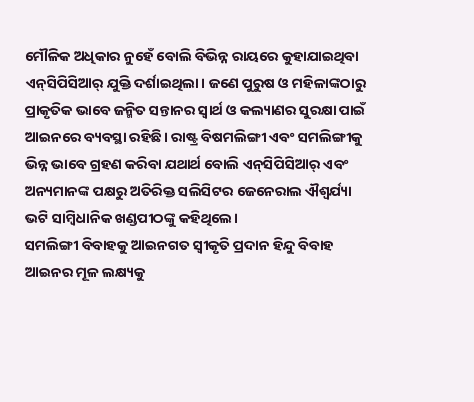ମୌଳିକ ଅଧିକାର ନୁହେଁ ବୋଲି ବିଭିନ୍ନ ରାୟରେ କୁହାଯାଇଥିବା ଏନ୍‌ସିପିସିଆର୍‌ ଯୁକ୍ତି ଦର୍ଶାଇଥିଲା। ଜଣେ ପୁରୁଷ ଓ ମହିଳାଙ୍କଠାରୁ ପ୍ରାକୃତିକ ଭାବେ ଜନ୍ମିତ ସନ୍ତାନର ସ୍ବାର୍ଥ ଓ କଲ୍ୟାଣର ସୁରକ୍ଷା ପାଇଁ ଆଇନରେ ବ୍ୟବସ୍ଥା ରହିଛି। ରାଷ୍ଟ୍ର ବିଷମଲିଙ୍ଗୀ ଏବଂ ସମଲିଙ୍ଗୀକୁ ଭିନ୍ନ ଭାବେ ଗ୍ରହଣ କରିବା ଯଥାର୍ଥ ବୋଲି ଏନ୍‌ସିପିସିଆର୍‌ ଏବଂ ଅନ୍ୟମାନଙ୍କ ପକ୍ଷରୁ ଅତିରିକ୍ତ ସଲିସିଟର ଜେନେରାଲ ଐଶ୍ୱର୍ଯ୍ୟା ଭଟି ସାମ୍ବିଧାନିକ ଖଣ୍ଡପୀଠଙ୍କୁ କହିଥିଲେ।
ସମଲିଙ୍ଗୀ ବିବାହକୁ ଆଇନଗତ ସ୍ବୀକୃତି ପ୍ରଦାନ ହିନ୍ଦୁ ବିବାହ ଆଇନର ମୂଳ ଲକ୍ଷ୍ୟକୁ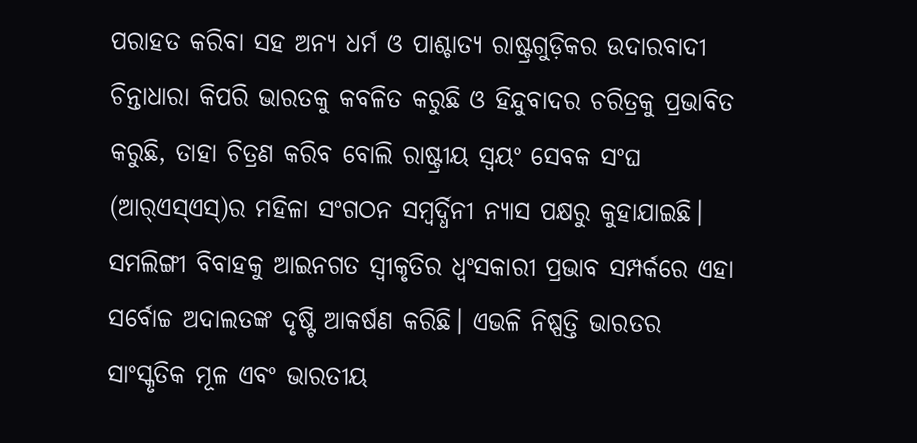ପରାହତ କରିବା ସହ ଅନ୍ୟ ଧର୍ମ ଓ ପାଶ୍ଚାତ୍ୟ ରାଷ୍ଟ୍ରଗୁଡ଼ିକର ଉଦାରବାଦୀ ଚିନ୍ତାଧାରା କିପରି ଭାରତକୁ କବଳିତ କରୁଛି ଓ ହିନ୍ଦୁବାଦର ଚରିତ୍ରକୁ ପ୍ରଭାବିତ କରୁଛି, ତାହା ଚିତ୍ରଣ କରିବ ବୋଲି ରାଷ୍ଟ୍ରୀୟ ସ୍ବୟଂ ସେବକ ସଂଘ (ଆର୍‌ଏସ୍‌ଏସ୍‌)ର ମହିଳା ସଂଗଠନ ସମ୍ବର୍ଦ୍ଧିନୀ ନ୍ୟାସ ପକ୍ଷରୁ କୁହାଯାଇଛି। ସମଲିଙ୍ଗୀ ବିବାହକୁ ଆଇନଗତ ସ୍ବୀକୃତିର ଧ୍ୱଂସକାରୀ ପ୍ରଭାବ ସମ୍ପର୍କରେ ଏହା ସର୍ବୋଚ୍ଚ ଅଦାଲତଙ୍କ ଦୃଷ୍ଟି ଆକର୍ଷଣ କରିଛି। ଏଭଳି ନିଷ୍ପତ୍ତି ଭାରତର ସାଂସ୍କୃତିକ ମୂଳ ଏବଂ ଭାରତୀୟ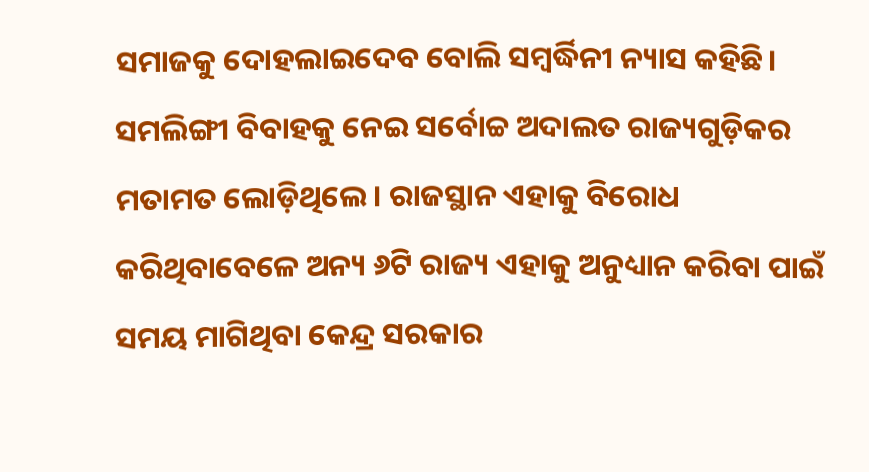ସମାଜକୁ ଦୋହଲାଇଦେବ ବୋଲି ସମ୍ବର୍ଦ୍ଧିନୀ ନ୍ୟାସ କହିଛି।
ସମଲିଙ୍ଗୀ ବିବାହକୁ ନେଇ ସର୍ବୋଚ୍ଚ ଅଦାଲତ ରାଜ୍ୟଗୁଡ଼ିକର ମତାମତ ଲୋଡ଼ିଥିଲେ। ରାଜସ୍ଥାନ ଏହାକୁ ବିରୋଧ କରିଥିବାବେଳେ ଅନ୍ୟ ୬ଟି ରାଜ୍ୟ ଏହାକୁ ଅନୁଧ୍ୟାନ କରିବା ପାଇଁ ସମୟ ମାଗିଥିବା କେନ୍ଦ୍ର ସରକାର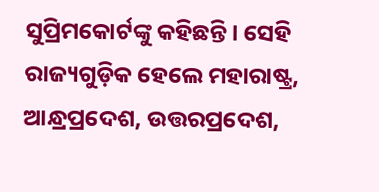ସୁପ୍ରିମକୋର୍ଟଙ୍କୁ କହିଛନ୍ତି। ସେହି ରାଜ୍ୟଗୁଡ଼ିକ ହେଲେ ମହାରାଷ୍ଟ୍ର, ଆନ୍ଧ୍ରପ୍ରଦେଶ, ଉତ୍ତରପ୍ରଦେଶ,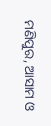ମଣିପୁର, ଆସାମ ଓ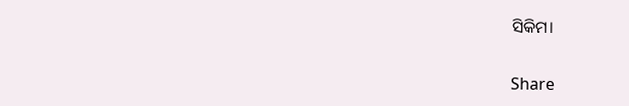ସିକିମ।

Share